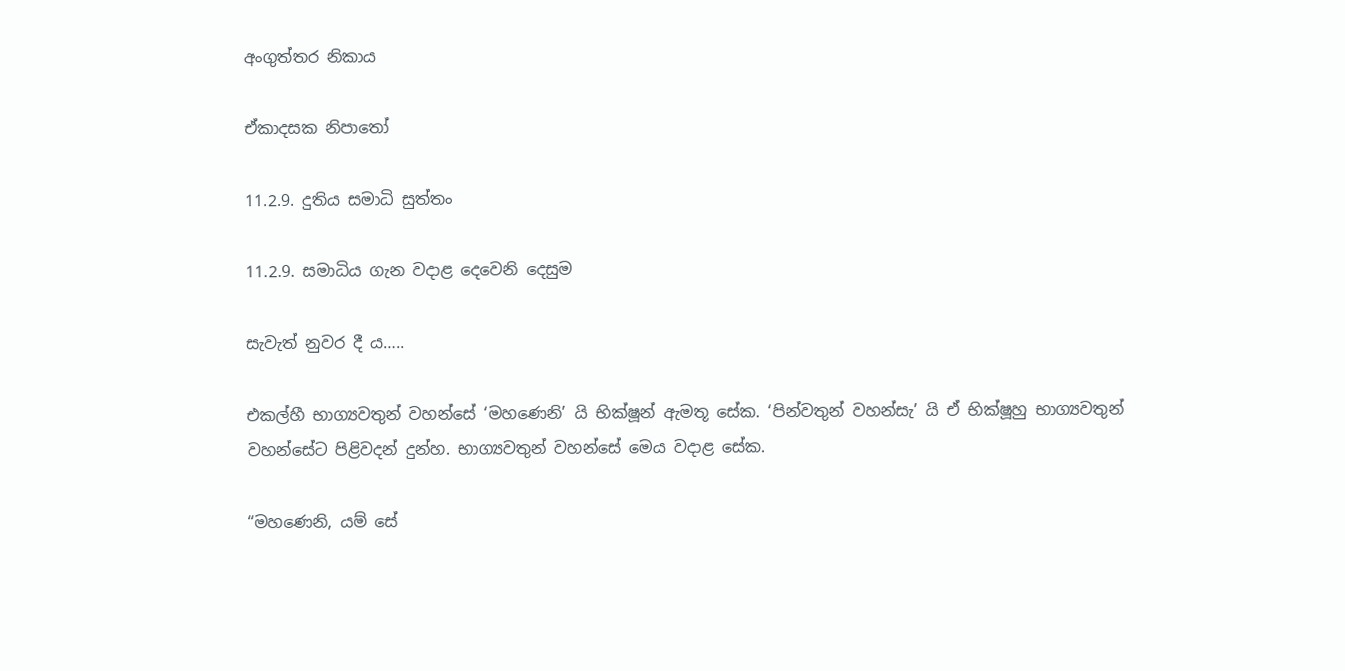අංගුත්තර නිකාය

ඒකාදසක නිපාතෝ

11.2.9. දුතිය සමාධි සුත්තං

11.2.9. සමාධිය ගැන වදාළ දෙවෙනි දෙසුම

සැවැත් නුවර දී ය…..

එකල්හී භාග්‍යවතුන් වහන්සේ ‘මහණෙනි’ යි භික්ෂූන් ඇමතූ සේක. ‘පින්වතුන් වහන්සැ’ යි ඒ භික්ෂූහු භාග්‍යවතුන් වහන්සේට පිළිවදන් දුන්හ. භාග්‍යවතුන් වහන්සේ මෙය වදාළ සේක.

“මහණෙනි, යම් සේ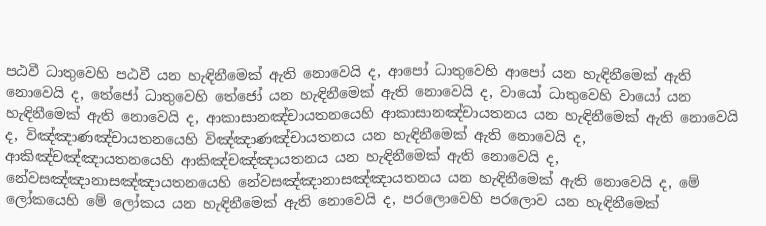පඨවී ධාතුවෙහි පඨවී යන හැඳිනීමෙක් ඇති නොවෙයි ද, ආපෝ ධාතුවෙහි ආපෝ යන හැඳිනීමෙක් ඇති නොවෙයි ද, තේජෝ ධාතුවෙහි තේජෝ යන හැඳිනීමෙක් ඇති නොවෙයි ද, වායෝ ධාතුවෙහි වායෝ යන හැඳිනීමෙක් ඇති නොවෙයි ද, ආකාසානඤ්චායතනයෙහි ආකාසානඤ්චායතනය යන හැඳිනීමෙක් ඇති නොවෙයි ද, විඤ්ඤාණඤ්චායතනයෙහි විඤ්ඤාණඤ්චායතනය යන හැඳිනීමෙක් ඇති නොවෙයි ද, ආකිඤ්චඤ්ඤායතනයෙහි ආකිඤ්චඤ්ඤායතනය යන හැඳිනීමෙක් ඇති නොවෙයි ද, නේවසඤ්ඤානාසඤ්ඤායතනයෙහි නේවසඤ්ඤානාසඤ්ඤායතනය යන හැඳිනීමෙක් ඇති නොවෙයි ද, මේ ලෝකයෙහි මේ ලෝකය යන හැඳිනීමෙක් ඇති නොවෙයි ද, පරලොවෙහි පරලොව යන හැඳිනීමෙක්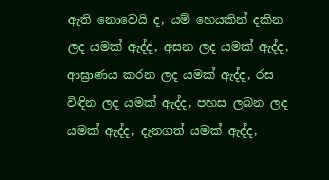ඇති නොවෙයි ද, යම් හෙයකින් දකින ලද යමක් ඇද්ද, අසන ලද යමක් ඇද්ද, ආඝ්‍රාණය කරන ලද යමක් ඇද්ද, රස විඳින ලද යමක් ඇද්ද, පහස ලබන ලද යමක් ඇද්ද, දැනගත් යමක් ඇද්ද,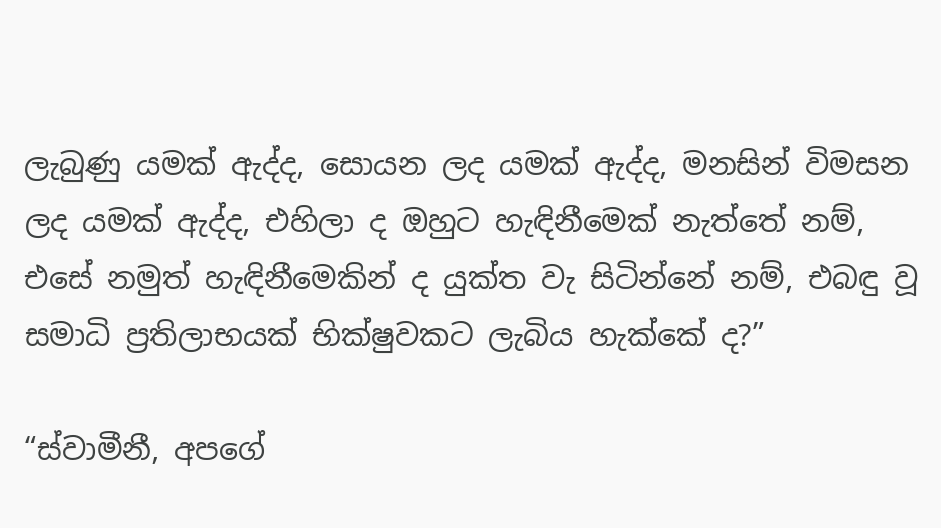ලැබුණු යමක් ඇද්ද, සොයන ලද යමක් ඇද්ද, මනසින් විමසන ලද යමක් ඇද්ද, එහිලා ද ඔහුට හැඳිනීමෙක් නැත්තේ නම්, එසේ නමුත් හැඳිනීමෙකින් ද යුක්ත වැ සිටින්නේ නම්, එබඳු වූ සමාධි ප්‍රතිලාභයක් භික්ෂුවකට ලැබිය හැක්කේ ද?”

“ස්වාමීනී, අපගේ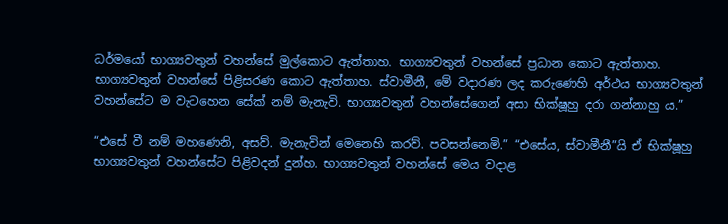ධර්මයෝ භාග්‍යවතුන් වහන්සේ මුල්කොට ඇත්තාහ. භාග්‍යවතුන් වහන්සේ ප්‍රධාන කොට ඇත්තාහ. භාග්‍යවතුන් වහන්සේ පිළිසරණ කොට ඇත්තාහ. ස්වාමීනී, මේ වදාරණ ලද කරුණෙහි අර්ථය භාග්‍යවතුන් වහන්සේට ම වැටහෙන සේක් නම් මැනැවි. භාග්‍යවතුන් වහන්සේගෙන් අසා භික්ෂූහු දරා ගන්නාහු ය.”

“එසේ වී නම් මහණෙනි, අසව්. මැනැවින් මෙනෙහි කරව්. පවසන්නෙමි.” “එසේය, ස්වාමීනී”යි ඒ භික්ෂූහු භාග්‍යවතුන් වහන්සේට පිළිවදන් දුන්හ. භාග්‍යවතුන් වහන්සේ මෙය වදාළ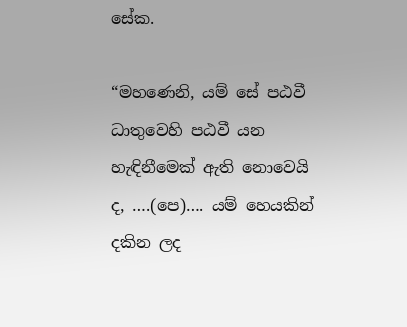සේක.

“මහණෙනි, යම් සේ පඨවී ධාතුවෙහි පඨවී යන හැඳිනීමෙක් ඇති නොවෙයි ද, ….(පෙ)…. යම් හෙයකින් දකින ලද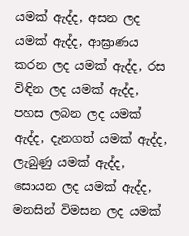යමක් ඇද්ද, අසන ලද යමක් ඇද්ද, ආඝ්‍රාණය කරන ලද යමක් ඇද්ද, රස විඳින ලද යමක් ඇද්ද, පහස ලබන ලද යමක් ඇද්ද, දැනගත් යමක් ඇද්ද, ලැබුණු යමක් ඇද්ද, සොයන ලද යමක් ඇද්ද, මනසින් විමසන ලද යමක්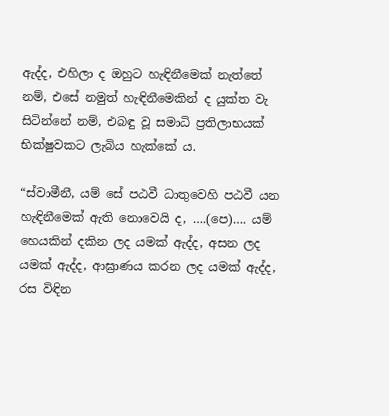ඇද්ද, එහිලා ද ඔහුට හැඳිනීමෙක් නැත්තේ නම්, එසේ නමුත් හැඳිනීමෙකින් ද යුක්ත වැ සිටින්නේ නම්, එබඳු වූ සමාධි ප්‍රතිලාභයක් භික්ෂුවකට ලැබිය හැක්කේ ය.

“ස්වාමීනී, යම් සේ පඨවී ධාතුවෙහි පඨවී යන හැඳිනීමෙක් ඇති නොවෙයි ද, ….(පෙ)…. යම් හෙයකින් දකින ලද යමක් ඇද්ද, අසන ලද යමක් ඇද්ද, ආඝ්‍රාණය කරන ලද යමක් ඇද්ද, රස විඳින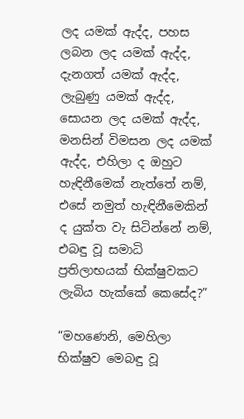ලද යමක් ඇද්ද, පහස ලබන ලද යමක් ඇද්ද, දැනගත් යමක් ඇද්ද, ලැබුණු යමක් ඇද්ද, සොයන ලද යමක් ඇද්ද, මනසින් විමසන ලද යමක් ඇද්ද, එහිලා ද ඔහුට හැඳිනීමෙක් නැත්තේ නම්, එසේ නමුත් හැඳිනීමෙකින් ද යුක්ත වැ සිටින්නේ නම්, එබඳු වූ සමාධි ප්‍රතිලාභයක් භික්ෂුවකට ලැබිය හැක්කේ කෙසේද?”

“මහණෙනි, මෙහිලා භික්ෂුව මෙබඳු වූ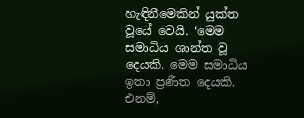හැඳිනීමෙකින් යුක්ත වූයේ වෙයි. ‘මෙම සමාධිය ශාන්ත වූ දෙයකි. මෙම සමාධිය ඉතා ප්‍රණීත දෙයකි. එනම්,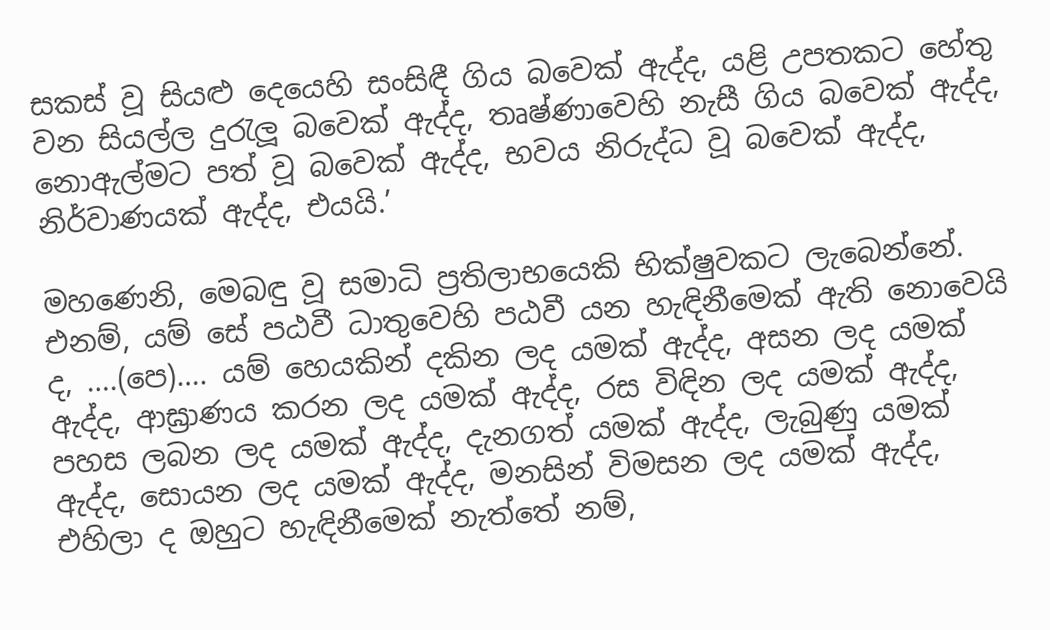සකස් වූ සියළු දෙයෙහි සංසිඳී ගිය බවෙක් ඇද්ද, යළි උපතකට හේතු වන සියල්ල දුරැලූ බවෙක් ඇද්ද, තෘෂ්ණාවෙහි නැසී ගිය බවෙක් ඇද්ද, නොඇල්මට පත් වූ බවෙක් ඇද්ද, භවය නිරුද්ධ වූ බවෙක් ඇද්ද, නිර්වාණයක් ඇද්ද, එයයි.’

මහණෙනි, මෙබඳු වූ සමාධි ප්‍රතිලාභයෙකි භික්ෂුවකට ලැබෙන්නේ. එනම්, යම් සේ පඨවී ධාතුවෙහි පඨවී යන හැඳිනීමෙක් ඇති නොවෙයි ද, ….(පෙ)…. යම් හෙයකින් දකින ලද යමක් ඇද්ද, අසන ලද යමක් ඇද්ද, ආඝ්‍රාණය කරන ලද යමක් ඇද්ද, රස විඳින ලද යමක් ඇද්ද, පහස ලබන ලද යමක් ඇද්ද, දැනගත් යමක් ඇද්ද, ලැබුණු යමක් ඇද්ද, සොයන ලද යමක් ඇද්ද, මනසින් විමසන ලද යමක් ඇද්ද, එහිලා ද ඔහුට හැඳිනීමෙක් නැත්තේ නම්,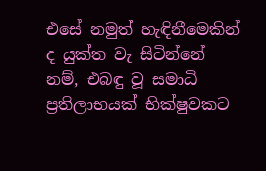එසේ නමුත් හැඳිනීමෙකින් ද යුක්ත වැ සිටින්නේ නම්, එබඳු වූ සමාධි ප්‍රතිලාභයක් භික්ෂුවකට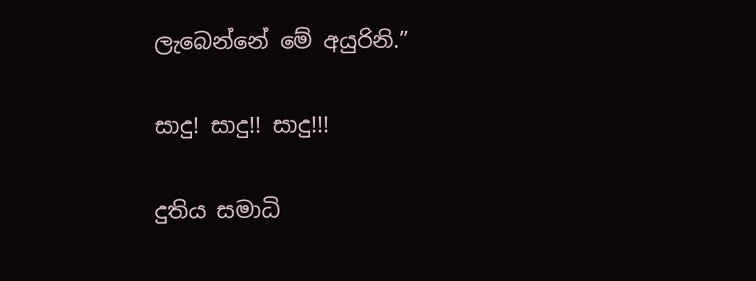ලැබෙන්නේ මේ අයුරිනි.”

සාදු! සාදු!! සාදු!!!

දුතිය සමාධි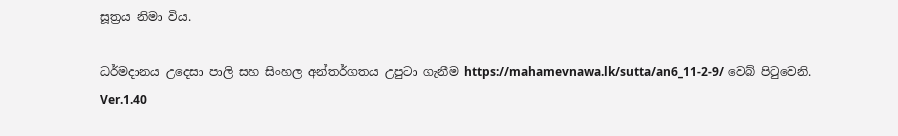සූත්‍රය නිමා විය.

ධර්මදානය උදෙසා පාලි සහ සිංහල අන්තර්ගතය උපුටා ගැනීම https://mahamevnawa.lk/sutta/an6_11-2-9/ වෙබ් පිටුවෙනි.
Ver.1.40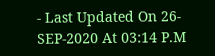- Last Updated On 26-SEP-2020 At 03:14 P.M